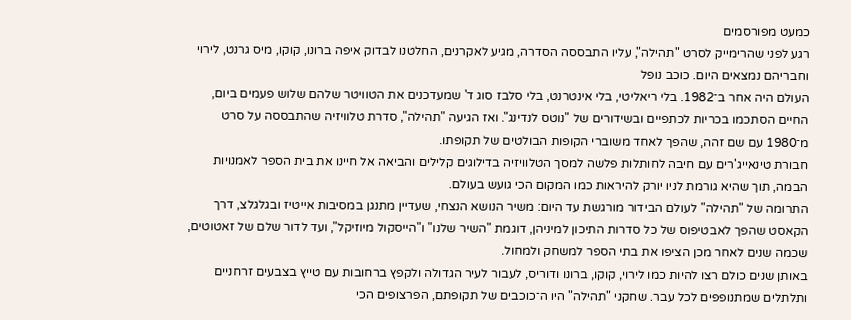כמעט מפורסמים
רגע לפני שהרימייק לסרט "תהילה", עליו התבססה הסדרה, מגיע לאקרנים, החלטנו לבדוק איפה ברונו, קוקו, מיס גרנט, לירוי וחבריהם נמצאים היום. כוכב נופל
העולם היה אחר ב־1982. בלי ריאליטי, בלי אינטרנט, בלי סלבז סוג ד' שמעדכנים את הטוויטר שלהם שלוש פעמים ביום, החיים הסתכמו בכריות לכתפיים ובשידורים של "נוטס לנדינג". ואז הגיעה "תהילה", סדרת טלוויזיה שהתבססה על סרט מ־1980 עם שם זהה, שהפך לאחד משוברי הקופות הבולטים של תקופתו.
חבורת טינאייג'רים עם חיבה לחותלות פלשה למסך הטלוויזיה בדילוגים קלילים והביאה אל חיינו את בית הספר לאמנויות הבמה, תוך שהיא גורמת לניו יורק להיראות כמו המקום הכי גועש בעולם.
התרומה של "תהילה" לעולם הבידור מורגשת עד היום: משיר הנושא הנצחי, שעדיין מתנגן במסיבות אייטיז ובגלגלצ, דרך הקאסט שהפך לאבטיפוס של כל סדרות התיכון למיניהן, דוגמת "השיר שלנו" ו"הייסקול מיוזיקל", ועד לדור שלם של זאטוטים, שכמה שנים לאחר מכן הציפו את בתי הספר למשחק ולמחול.
באותן שנים כולם רצו להיות כמו לירוי, קוקו, ברונו ודוריס, לעבור לעיר הגדולה ולקפץ ברחובות עם טייץ בצבעים זרחניים ותלתלים שמתנופפים לכל עבר. שחקני "תהילה" היו ה־כוכבים של תקופתם, הפרצופים הכי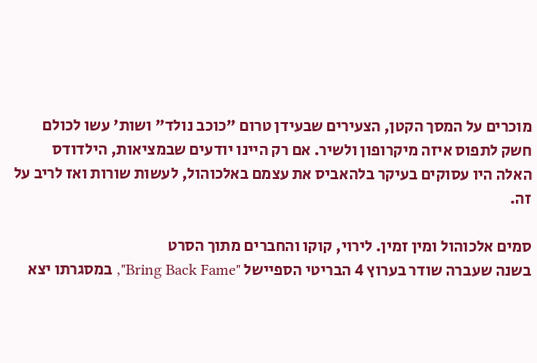מוכרים על המסך הקטן, הצעירים שבעידן טרום "כוכב נולד" ושות' עשו לכולם חשק לתפוס איזה מיקרופון ולשיר. אם רק היינו יודעים שבמציאות, הילדודס האלה היו עסוקים בעיקר בלהאביס את עצמם באלכוהול, לעשות שורות ואז לריב על זה.

סמים אלכוהול ומין זמין. לירוי, קוקו והחברים מתוך הסרט
בשנה שעברה שודר בערוץ 4 הבריטי הספיישל "Bring Back Fame", במסגרתו יצא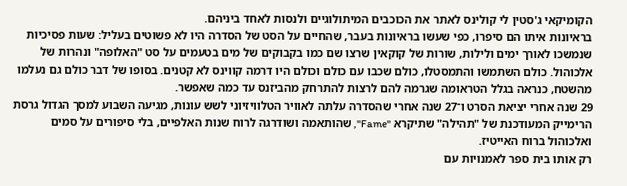הקומיקאי ג'סטין לי קולינס לאתר את הכוכבים המיתולוגיים ולנסות לאחד ביניהם.
בראיונות איתו הם סיפרו, כפי שעשו בראיונות בעבר, שהחיים על הסט של הסדרה היו לא פשוטים בעליל: שעות פסיכיות שנמשכו לאורך ימים ולילות, שורות של קוקאין שרצו שם כמו בקבוקים של מים בטעמים על סט "האלופה" ונהרות של אלכוהול. כולם השתמשו והתמסטלו, כולם שכבו עם כולם וכולם היו דרמה קווינס לא קטנים. בסופו של דבר כולם גם נעלמו מהשטח, כנראה בגלל הטראומה שגרמה להם לרצות להתרחק מהביזנס עד כמה שאפשר.
29 שנה אחרי יציאת הסרט ו־27 שנה אחרי שהסדרה עלתה לאוויר הטלוויזיוני לשש עונות, מגיעה השבוע למסך הגדול גרסת הרימייק המעודכנת של "תהילה" שתיקרא "Fame", שהותאמה ושודרגה לרוח שנות האלפיים, בלי סיפורים על סמים ואלכוהול ברוח האייטיז.
רק אותו בית ספר לאמנויות עם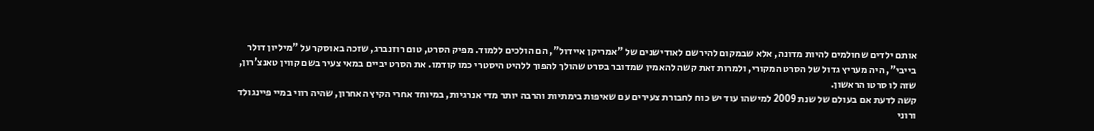אותם ילדים שחולמים להיות מדונה, אלא שבמקום להירשם לאודישנים של "אמריקן איידול", הם הולכים ללמוד. מפיק הסרט, טום רוזנברג, שזכה באוסקר על "מיליון דולר בייבי", היה מעריץ גדול של הסרט המקורי, ולמרות זאת קשה להאמין שמדובר בסרט שהולך להפוך ללהיט היסטרי כמו קודמו. את הסרט יביים במאי צעיר בשם קווין טאנצ'רון, שזה לו סרטו הראשון.
קשה לדעת אם בעולם של שנת 2009 למישהו עוד יש כוח לחבורת צעירים עם שאיפות בימתיות והרבה יותר מדי אנרגיות, במיוחד אחרי הקיץ האחרון, שהיה רווי במיי פיינגולד ורוני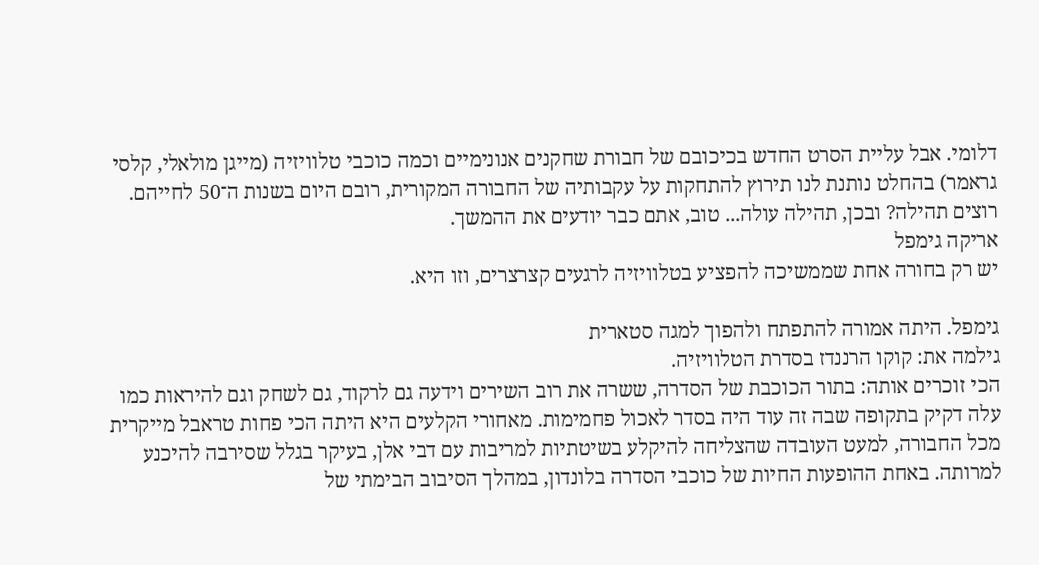דלומי. אבל עליית הסרט החדש בכיכובם של חבורת שחקנים אנונימיים וכמה כוכבי טלוויזיה (מייגן מולאלי, קלסי גראמר) בהחלט נותנת לנו תירוץ להתחקות על עקבותיה של החבורה המקורית, רובם היום בשנות ה־50 לחייהם. רוצים תהילה? ובכן, תהילה עולה... טוב, אתם כבר יודעים את ההמשך.
אריקה גימפל
יש רק בחורה אחת שממשיכה להפציע בטלוויזיה לרגעים קצרצרים, וזו היא.

גימפל. היתה אמורה להתפתח ולהפוך למגה סטארית
גילמה את: קוקו הרננדז בסדרת הטלוויזיה.
הכי זוכרים אותה: בתור הכוכבת של הסדרה, ששרה את רוב השירים וידעה גם לרקוד, גם לשחק וגם להיראות כמו עלה דקיק בתקופה שבה זה עוד היה בסדר לאכול פחמימות. מאחורי הקלעים היא היתה הכי פחות טראבל מייקרית מכל החבורה, למעט העובדה שהצליחה להיקלע בשיטתיות למריבות עם דבי אלן, בעיקר בגלל שסירבה להיכנע למרותה. באחת ההופעות החיות של כוכבי הסדרה בלונדון, במהלך הסיבוב הבימתי של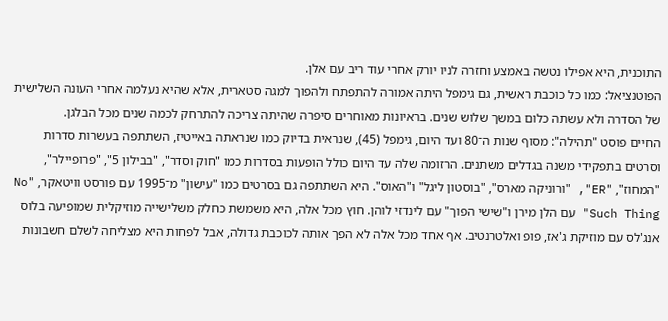התוכנית, היא אפילו נטשה באמצע וחזרה לניו יורק אחרי עוד ריב עם אלן.
הפוטנציאל: כמו כל כוכבת ראשית, גם גימפל היתה אמורה להתפתח ולהפוך למגה סטארית, אלא שהיא נעלמה אחרי העונה השלישית של הסדרה ולא עשתה כלום במשך שלוש שנים. בראיונות מאוחרים סיפרה שהיתה צריכה להתרחק לכמה שנים מכל הבלגן.
החיים פוסט "תהילה": מסוף שנות ה־80 ועד היום, גימפל (45), שנראית בדיוק כמו שנראתה באייטיז, השתתפה בעשרות סדרות וסרטים בתפקידי משנה בגדלים משתנים. הרזומה שלה עד היום כולל הופעות בסדרות כמו "חוק וסדר", "בבילון 5", "פרופיילר", "המחוז", "ER", "ורוניקה מארס", "בוסטון ליגל" ו"האוס". היא השתתפה גם בסרטים כמו "עישון" מ־1995 עם פורסט וויטאקר, "No Such Thing" עם הלן מירן ו"שישי הפוך" עם לינדזי לוהן. חוץ מכל אלה, היא משמשת כחלק משלישייה מוזיקלית שמופיעה בלוס אנג'לס עם מוזיקת ג'אז, פופ ואלטרנטיב. אף אחד מכל אלה לא הפך אותה לכוכבת גדולה, אבל לפחות היא מצליחה לשלם חשבונות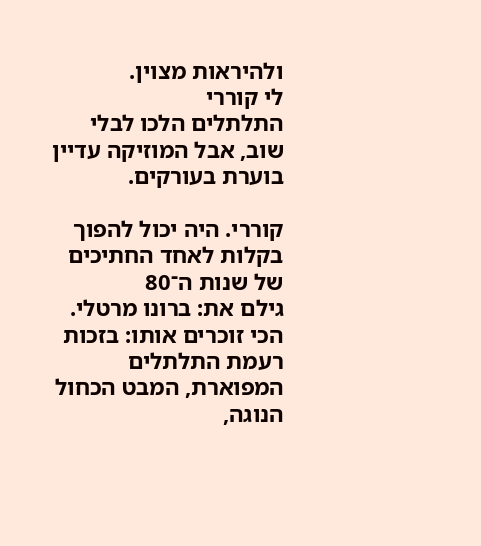ולהיראות מצוין.
לי קוררי
התלתלים הלכו לבלי שוב, אבל המוזיקה עדיין בוערת בעורקים.

קוררי. היה יכול להפוך בקלות לאחד החתיכים של שנות ה־80
גילם את: ברונו מרטלי.
הכי זוכרים אותו: בזכות רעמת התלתלים המפוארת, המבט הכחול הנוגה,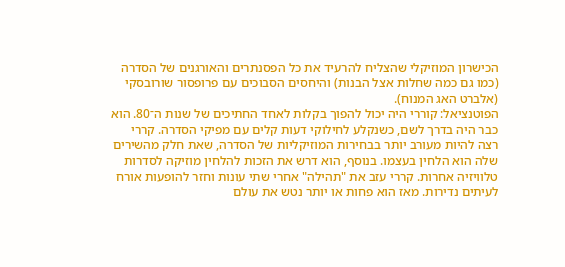הכישרון המוזיקלי שהצליח להרעיד את כל הפסנתרים והאורגנים של הסדרה (כמו גם כמה שחלות אצל הבנות) והיחסים הסבוכים עם פרופסור שורובסקי (אלברט האג המנוח).
הפוטנציאל: קוררי היה יכול להפוך בקלות לאחד החתיכים של שנות ה־80. הוא כבר היה בדרך לשם, כשנקלע לחילוקי דעות קלים עם מפיקי הסדרה. קררי רצה להיות מעורב יותר בבחירות המוזיקליות של הסדרה, שאת חלק מהשירים שלה הוא הלחין בעצמו. בנוסף, הוא דרש את הזכות להלחין מוזיקה לסדרות טלוויזיה אחרות. קררי עזב את "תהילה" אחרי שתי עונות וחזר להופעות אורח לעיתים נדירות. מאז הוא פחות או יותר נטש את עולם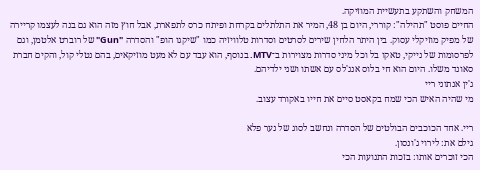המשחק והשתקע בתעשיית המוזיקה.
החיים פוסט "תהילה": קוררי, היום בן 48, המיר את התלתלים בקרחת ופיתח כרס לתפארת, אבל חוץ מזה הוא גם בנה לעצמו קריירה של מפיק מוזיקלי עסוק. בין היתר הלחין שירים לסרטים וסדרות טלוויזיה כמו "שיקגו הופ" והסדרה "Gun" של רוברט אלטמן, וגם לפרסומות של נייקי, טאקו בל וכל מיני סדרות מצוירות ב־MTV. בנוסף, הוא עבד עם לא מעט מוזיקאים, בהם נטלי קול, והקים חברת סאונד משלו. היום הוא חי בלוס אנג'לס עם אשתו ושני ילדיהם.
ג'ין אנתוני ריי
מי שהיה האיש הכי שמח בקאסט סיים את חייו באקורד עצוב.

ריי. אחד הכוכבים הבולטים של הסדרה ונחשב לסוג של נער פלא
גילם את: לירוי ג'ונסון.
הכי זוכרים אותו: בזכות התנועות הכי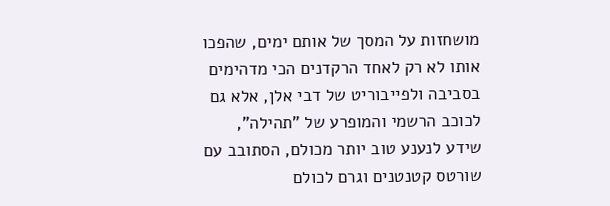מושחזות על המסך של אותם ימים, שהפכו אותו לא רק לאחד הרקדנים הכי מדהימים בסביבה ולפייבוריט של דבי אלן, אלא גם לכוכב הרשמי והמופרע של "תהילה", שידע לנענע טוב יותר מכולם, הסתובב עם שורטס קטנטנים וגרם לכולם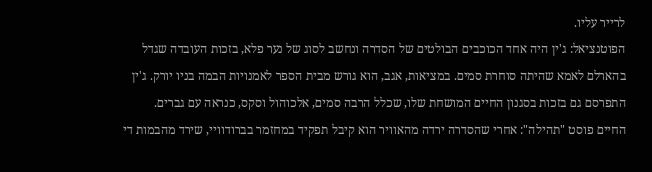לרייר עליו.
הפוטנציאל: ג'ין היה אחד הכוכבים הבולטים של הסדרה ונחשב לסוג של נער פלא, בזכות העובדה שגדל בהארלם לאמא שהיתה סוחרת סמים. במציאות, אגב, הוא גורש מבית הספר לאמנויות הבמה בניו יורק. ג'ין התפרסם גם בזכות בסגנון החיים המושחת שלו, שכלל הרבה סמים, אלכוהול וסקס, כנראה עם גברים.
החיים פוסט "תהילה": אחרי שהסדרה ירדה מהאוויר הוא קיבל תפקיד במחזמר בברודוויי, שירד מהבמות די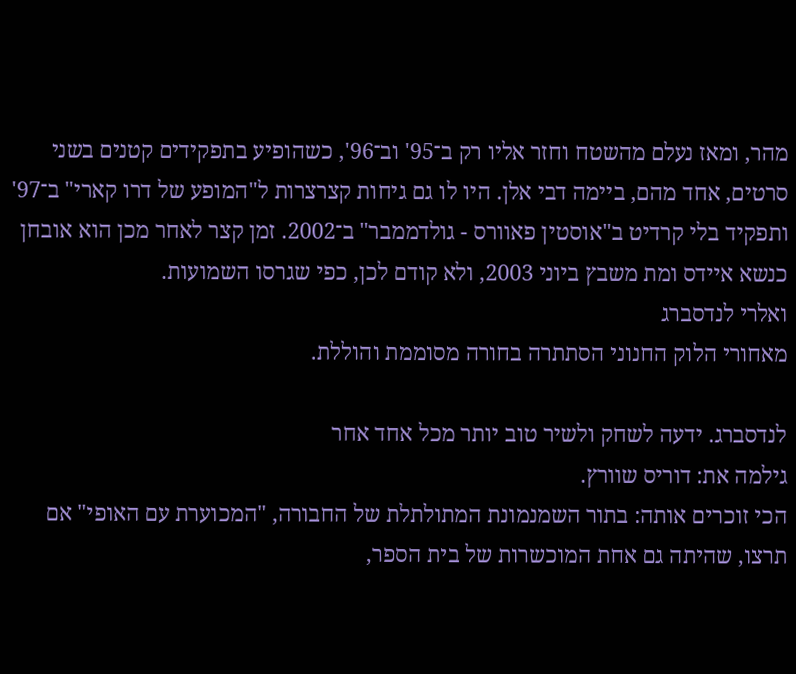מהר, ומאז נעלם מהשטח וחזר אליו רק ב־95' וב־96', כשהופיע בתפקידים קטנים בשני סרטים, אחד מהם, ביימה דבי אלן. היו לו גם גיחות קצרצרות ל"המופע של דרו קארי" ב־97' ותפקיד בלי קרדיט ב"אוסטין פאוורס - גולדממבר" ב־2002. זמן קצר לאחר מכן הוא אובחן כנשא איידס ומת משבץ ביוני 2003, ולא קודם לכן, כפי שגרסו השמועות.
ואלרי לנדסברג
מאחורי הלוק החנוני הסתתרה בחורה מסוממת והוללת.

לנדסברג. ידעה לשחק ולשיר טוב יותר מכל אחד אחר
גילמה את: דוריס שוורץ.
הכי זוכרים אותה: בתור השמנמונת המתולתלת של החבורה, "המכוערת עם האופי" אם תרצו, שהיתה גם אחת המוכשרות של בית הספר,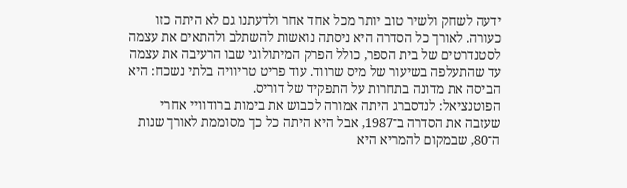ידעה לשחק ולשיר טוב יותר מכל אחד אחר ולדעתנו גם לא היתה כזו כעורה. לאורך כל הסדרה היא ניסתה נואשות להשתלב ולהתאים את עצמה לסטנדרטים של בית הספר, כולל הפרק המיתולוגי שבו הרעיבה את עצמה עד שהתעלפה בשיעור של מיס שרווד. עוד פריט טריוויה בלתי נשכח: היא הביסה את מדונה בתחרות על התפקיד של דוריס.
הפוטנציאל: לנדסברג היתה אמורה לכבוש את בימות ברודוויי אחרי שעזבה את הסדרה ב־1987, אבל היא היתה כל כך מסוממת לאורך שנות ה־80, שבמקום להמריא היא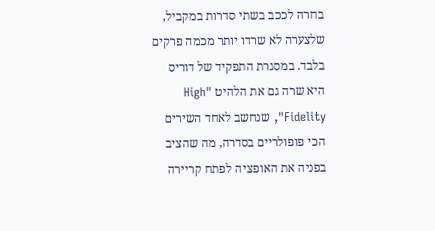בחרה לככב בשתי סדרות במקביל, שלצערה לא שרדו יותר מכמה פרקים בלבד. במסגרת התפקיד של דוריס היא שרה גם את הלהיט "High Fidelity", שנחשב לאחד השירים הכי פופולריים בסדרה, מה שהציב בפניה את האופציה לפתח קריירה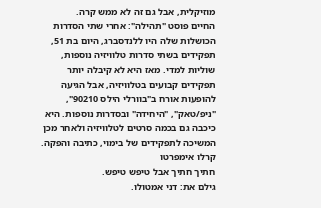מוזיקלית, אבל גם זה לא ממש קרה.
החיים פוסט "תהילה": אחרי שתי הסדרות הכושלות שלה היו ללנדסברג, היום בת 51, תפקידים בשתי סדרות טלוויזיה נוספות, שוליות למדי. מאז היא לא קיבלה יותר תפקידים קבועים בטלוויזיה, אבל הגיעה להופעות אורח ב"בוורלי הילס 90210", "ניפ/טאק", "היחידה" ובסדרות נוספות. היא כיכבה גם בכמה סרטים לטלוויזיה ולאחר מכן המשיכה לתפקידים של בימוי, כתיבה והפקה.
קרלו אימפרטו
חתיך חתיך אבל טיפש טיפש.
גילם את: דני אמטולו.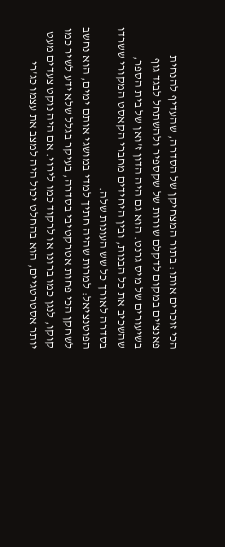הכי זוכרים אותו: בתור המצחיקן של הסדרה, שהעדיף להנחית פאנצ'ים במקום לדקלם שורות של שקספיר ולהשתחל לבגד גוף בשיעורים של מיס גרנט. הוא גם היה הדון ז'ואן של בית הספר, שהשכיב את כל הבנות, ובין היחידים מחברי הקאסט המקורי ששרדו בסדרה לאורך כל שש העונות שלה.
הפוטנציאל: למרות שהיה חתיך למדי במושגי אותם ימים, הוא נחשב לשחקן הכי פחות אטרקטיבי בסדרה, בעיקר בגלל שלא ידע לשיר כמו קוקו, לנגן כמו ברונו או לרקוד כמו לירוי. אם היה נוקט צעדים מעט יותר אסטרטגיים, הוא בהחלט יכול היה למצב את עצמו כג'רי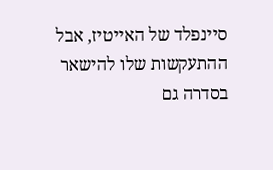סיינפלד של האייטיז, אבל ההתעקשות שלו להישאר בסדרה גם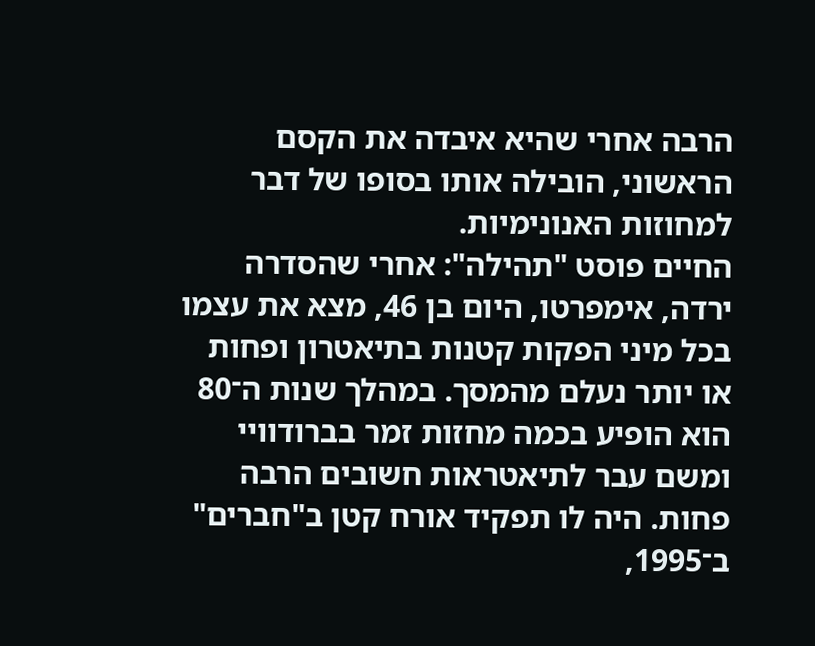הרבה אחרי שהיא איבדה את הקסם הראשוני, הובילה אותו בסופו של דבר למחוזות האנונימיות.
החיים פוסט "תהילה": אחרי שהסדרה ירדה, אימפרטו, היום בן 46, מצא את עצמו בכל מיני הפקות קטנות בתיאטרון ופחות או יותר נעלם מהמסך. במהלך שנות ה־80 הוא הופיע בכמה מחזות זמר בברודוויי ומשם עבר לתיאטראות חשובים הרבה פחות. היה לו תפקיד אורח קטן ב"חברים" ב־1995,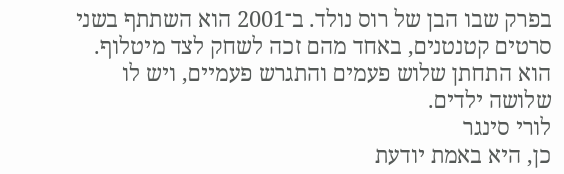בפרק שבו הבן של רוס נולד. ב־2001 הוא השתתף בשני סרטים קטנטנים, באחד מהם זכה לשחק לצד מיטלוף. הוא התחתן שלוש פעמים והתגרש פעמיים, ויש לו שלושה ילדים.
לורי סינגר
כן, היא באמת יודעת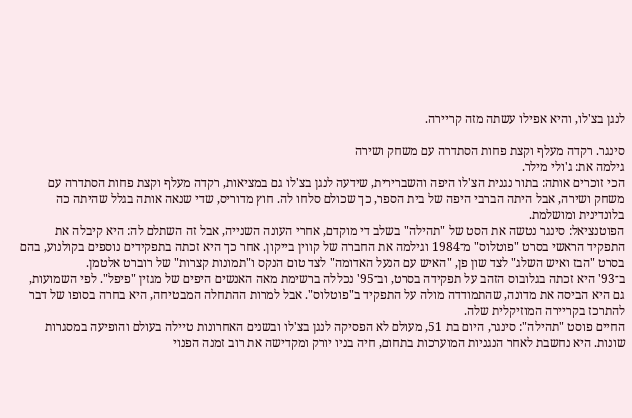לנגן בצ'לו, והיא אפילו עשתה מזה קריירה.

סינגר. רקדה מעלף וקצת פחות הסתדרה עם משחק ושירה
גילמה את: ג'ולי מילר.
הכי זוכרים אותה: בתור נגנית הצ'לו היפה והשברירית, שידעה לנגן בצ'לו גם במציאות, רקדה מעלף וקצת פחות הסתדרה עם משחק ושירה, אבל היתה הברבי היפה של בית הספר, כך שכולם סלחו לה. חוץ מדוריס, שדי שנאה אותה בגלל שהיתה כה בלונדינית ומושלמת.
הפוטנציאל: סינגר נטשה את הסט של "תהילה" בשלב די מוקדם, אחרי העונה השנייה, אבל זה השתלם לה: היא קיבלה את התפקיד הראשי בסרט "פוטלוס" מ־1984 וגילמה את החברה של קווין בייקון. אחר כך היא זכתה בתפקידים נוספים בקולנוע, בהם בסרט "הבז ואיש השלג" לצד שון פן, "האיש עם הנעל האדומה" לצד טום הנקס ו"תמונות קצרות" של רוברט אלטמן.
ב־93' היא זכתה בגלובוס הזהב על תפקידה בסרט, וב־95' נכללה ברשימת מאה האנשים היפים של מגזין "פיפל". לפי השמועות, גם היא הביסה את מדונה, שהתמודדה מולה על התפקיד ב"פוטלוס". אבל למרות ההתחלה המבטיחה, היא בחרה בסופו של דבר להתרכז בקריירה המוזיקלית שלה.
החיים פוסט "תהילה": סינגר, היום בת 51, מעולם לא הפסיקה לנגן בצ'לו ובשנים האחרונות טיילה בעולם והופיעה במסגרות שונות. היא נחשבת לאחר הנגניות המוערכות בתחום, חיה בניו יורק ומקדישה את רוב זמנה הפנוי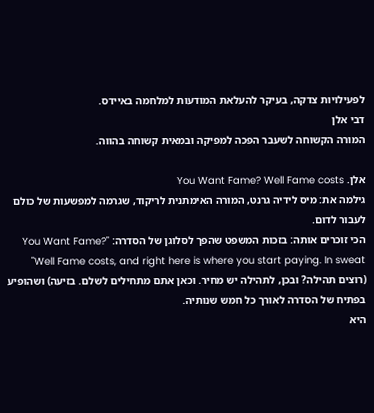לפעילויות צדקה, בעיקר להעלאת המודעות למלחמה באיידס.
דבי אלן
המורה הקשוחה לשעבר הפכה למפיקה ובמאית קשוחה בהווה.

אלן. You Want Fame? Well Fame costs
גילמה את: מיס לידיה גרנט, המורה האימתנית לריקוד, שגרמה למפשעות של כולם לעבור לדום.
הכי זוכרים אותה: בזכות המשפט שהפך לסלוגן של הסדרה: "You Want Fame? Well Fame costs, and right here is where you start paying. In sweat" (רוצים תהילה? ובכן, לתהילה יש מחיר. וכאן אתם מתחילים לשלם. בזיעה) ושהופיע בפתיח של הסדרה לאורך כל חמש שנותיה.
היא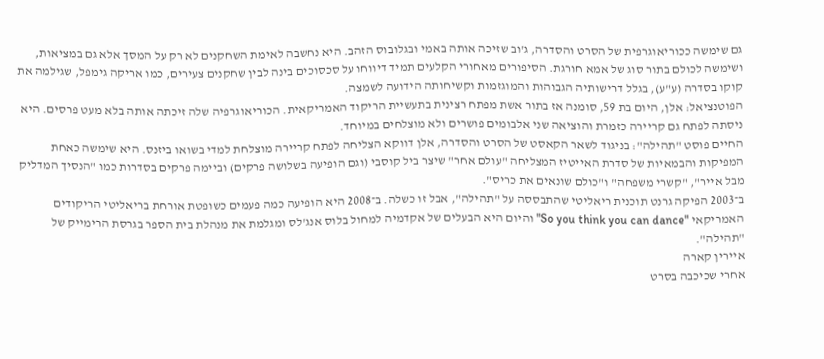גם שימשה ככוריאוגרפית של הסרט והסדרה, ג'וב שזיכה אותה באמי ובגלובוס הזהב. היא נחשבה לאימת השחקנים לא רק על המסך אלא גם במציאות, ושימשה לכולם בתור סוג של אמא חורגת. הסיפורים מאחורי הקלעים תמיד דיווחו על סכסוכים בינה לבין שחקנים צעירים, כמו אריקה גימפל, שגילמה את קוקו בסדרה (ע"ע), בגלל דרישותיה הגבוהות והמוגזמות וקשיחותה הידועה לשמצה.
הפוטנציאל: אלן, היום בת 59, סומנה אז בתור אשת מפתח רצינית בתעשיית הריקוד האמריקאית. הכוריאוגרפיה שלה זיכתה אותה בלא מעט פרסים. היא ניסתה לפתח גם קריירה כזמרת והוציאה שני אלבומים פושרים ולא מוצלחים במיוחד.
החיים פוסט "תהילה": בניגוד לשאר הקאסט של הסרט והסדרה, אלן דווקא הצליחה לפתח קריירה מוצלחת למדי בשואו ביזנס. היא שימשה כאחת המפיקות והבמאיות של סדרת האייטיז המצליחה "עולם אחר" שיצר ביל קוסבי (וגם הופיעה בשלושה פרקים) וביימה פרקים בסדרות כמו "הנסיך המדליק מבל אייר", "קשרי משפחה" ו"כולם שונאים את כריס".
ב־2003 הפיקה גרנט תוכנית ריאליטי שהתבססה על "תהילה", אבל זו כשלה. ב־2008 היא הופיעה כמה פעמים כשופטת אורחת בריאליטי הריקודים האמריקאי "So you think you can dance" והיום היא הבעלים של אקדמיה למחול בלוס אנג'לס ומגלמת את מנהלת בית הספר בגרסת הרימייק של "תהילה".
איירין קארה
אחרי שכיכבה בסרט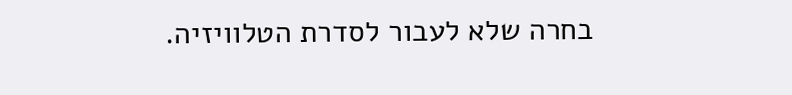בחרה שלא לעבור לסדרת הטלוויזיה.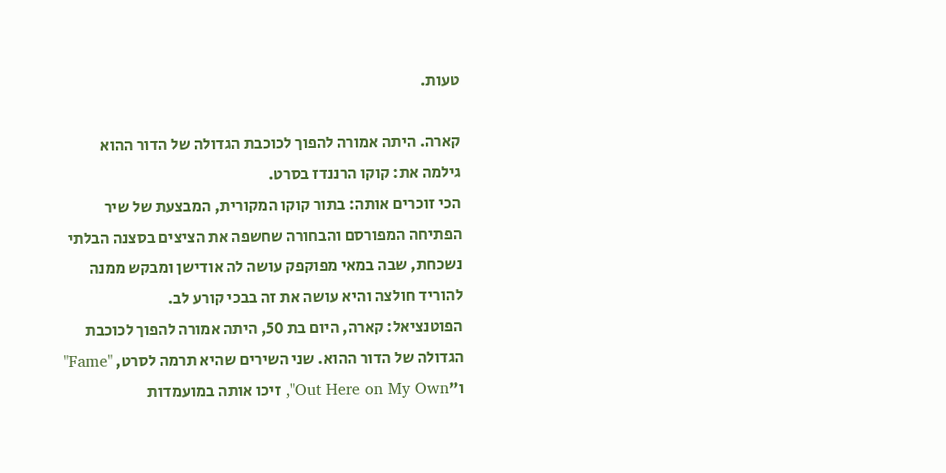טעות.

קארה. היתה אמורה להפוך לכוכבת הגדולה של הדור ההוא
גילמה את: קוקו הרננדז בסרט.
הכי זוכרים אותה: בתור קוקו המקורית, המבצעת של שיר הפתיחה המפורסם והבחורה שחשפה את הציצים בסצנה הבלתי נשכחת, שבה במאי מפוקפק עושה לה אודישן ומבקש ממנה להוריד חולצה והיא עושה את זה בבכי קורע לב.
הפוטנציאל: קארה, היום בת 50, היתה אמורה להפוך לכוכבת הגדולה של הדור ההוא. שני השירים שהיא תרמה לסרט, "Fame" ו"Out Here on My Own", זיכו אותה במועמדות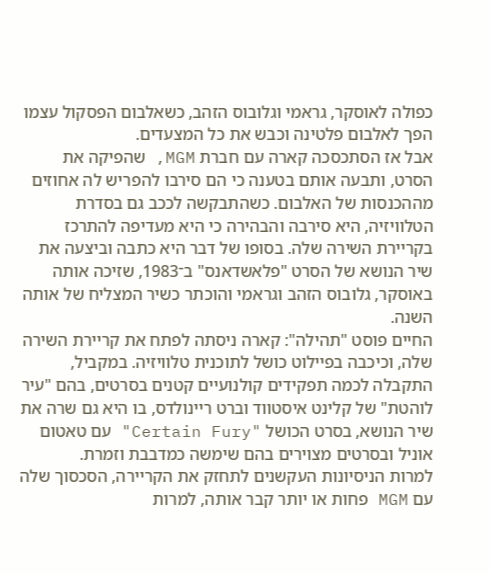כפולה לאוסקר, גראמי וגלובוס הזהב, כשאלבום הפסקול עצמו הפך לאלבום פלטינה וכבש את כל המצעדים.
אבל אז הסתכסכה קארה עם חברת MGM, שהפיקה את הסרט, ותבעה אותם בטענה כי הם סירבו להפריש לה אחוזים מההכנסות של האלבום. כשהתבקשה לככב גם בסדרת הטלוויזיה, היא סירבה והבהירה כי היא מעדיפה להתרכז בקריירת השירה שלה. בסופו של דבר היא כתבה וביצעה את שיר הנושא של הסרט "פלאשדאנס" ב־1983, שזיכה אותה באוסקר, גלובוס הזהב וגראמי והוכתר כשיר המצליח של אותה השנה.
החיים פוסט "תהילה": קארה ניסתה לפתח את קריירת השירה שלה, וכיכבה בפיילוט כושל לתוכנית טלוויזיה. במקביל, התקבלה לכמה תפקידים קולנועיים קטנים בסרטים, בהם "עיר לוהטת" של קלינט איסטווד וברט ריינולדס, בו היא גם שרה את שיר הנושא, בסרט הכושל "Certain Fury" עם טאטום אוניל ובסרטים מצוירים בהם שימשה כמדבבת וזמרת.
למרות הניסיונות העקשנים לתחזק את הקריירה, הסכסוך שלה עם MGM פחות או יותר קבר אותה, למרות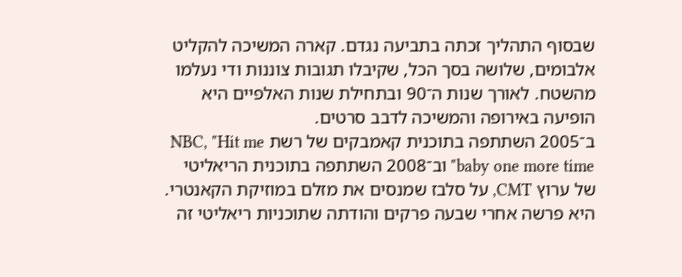שבסוף התהליך זכתה בתביעה נגדם. קארה המשיכה להקליט אלבומים, שלושה בסך הכל, שקיבלו תגובות צוננות ודי נעלמו מהשטח. לאורך שנות ה־90 ובתחילת שנות האלפיים היא הופיעה באירופה והמשיכה לדבב סרטים.
ב־2005 השתתפה בתוכנית קאמבקים של רשת NBC, "Hit me baby one more time" וב־2008 השתתפה בתוכנית הריאליטי של ערוץ CMT, על סלבז שמנסים את מזלם במוזיקת הקאנטרי. היא פרשה אחרי שבעה פרקים והודתה שתוכניות ריאליטי זה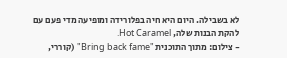לא בשבילה. היום היא חיה בפלורידה ומופיעה מדי פעם עם להקת הבנות שלה, Hot Caramel.
- צילום: מתוך התוכנית "Bring back fame" (קוררי,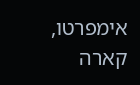אימפרטו, קארה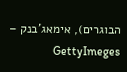הבוגרים), אימאג'בנק – GettyImeges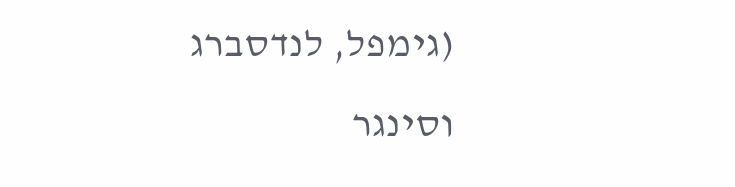(גימפל, לנדסברג וסינגר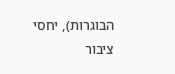הבוגרות), יחסי ציבור